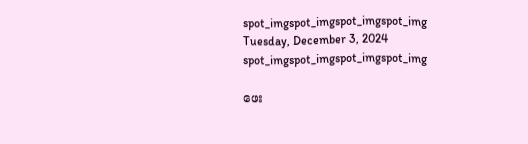spot_imgspot_imgspot_imgspot_img
Tuesday, December 3, 2024
spot_imgspot_imgspot_imgspot_img

ဖေး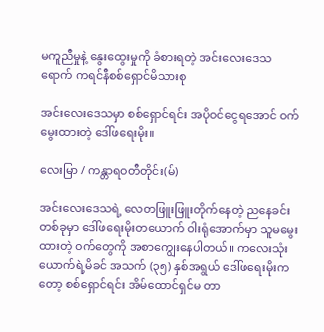မကူညီမှုနဲ့ နွေးထွေးမှုကို ခံစားရတဲ့ အင်းလေးဒေသရောက် ကရင်နီစစ်ရှောင်မိသားစု

အင်းလေးဒေသမှာ စစ်ရှောင်ရင်း အပိုဝင်ငွေရအောင် ဝက်မွေးထားတဲ့ ဒေါ်ဖရေးမိုး။

လေးမြာ / ကန္တာရဝတီတိုင်း(မ်)

အင်းလေးဒေသရဲ့ လေတဖြူးဖြူးတိုက်နေတဲ့ ညနေခင်းတစ်ခုမှာ ဒေါ်ဖရေးမိုးတယောက် ဝါးရုံအောက်မှာ သူမမွေးထားတဲ့ ဝက်တွေကို အစာကျွေးနေပါတယ်။ ကလေးသုံးယောက်ရဲ့မိခင် အသက် (၃၅) နှစ်အရွယ် ဒေါ်ဖရေးမိုးကတော့ စစ်ရှောင်ရင်း အိမ်ထောင်ရှင်မ တာ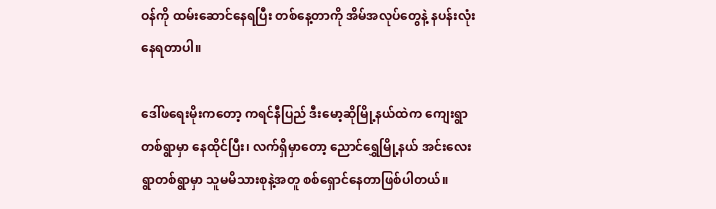ဝန်ကို ထမ်းဆောင်နေရပြီး တစ်နေ့တာကို အိမ်အလုပ်တွေနဲ့ နပန်းလုံး နေရတာပါ။

ဒေါ်ဖရေးမိုးကတော့ ကရင်နီပြည် ဒီးမော့ဆိုမြို့နယ်ထဲက ကျေးရွာတစ်ရွာမှာ နေထိုင်ပြီး၊ လက်ရှိမှာတော့ ညောင်ရွှေမြို့နယ် အင်းလေးရွာတစ်ရွာမှာ သူမမိသားစုနဲ့အတူ စစ်ရှောင်နေတာဖြစ်ပါတယ်။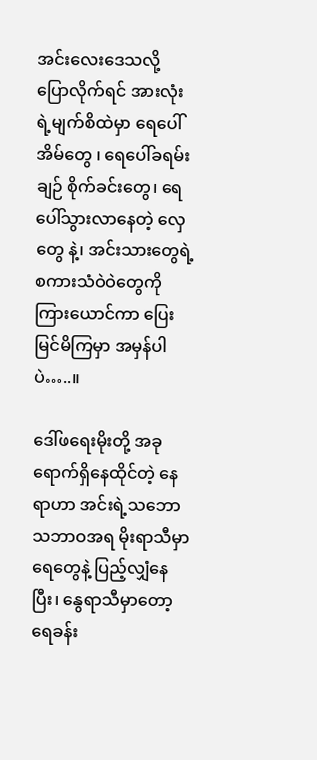အင်းလေးဒေသလို့ ပြောလိုက်ရင် အားလုံးရဲ့မျက်စိထဲမှာ ရေပေါ်အိမ်တွေ ၊ ရေပေါ်ခရမ်းချဉ် စိုက်ခင်းတွေ၊ ရေပေါ်သွားလာနေတဲ့ လှေတွေ နဲ့၊ အင်းသားတွေရဲ့ စကားသံဝဲဝဲတွေကိုကြားယောင်ကာ ပြေးမြင်မိကြမှာ အမှန်ပါပဲ…..။

ဒေါ်ဖရေးမိုးတို့ အခုရောက်ရှိနေထိုင်တဲ့ နေရာဟာ အင်းရဲ့သဘောသဘာဝအရ မိုးရာသီမှာ ရေတွေနဲ့ ပြည့်လျှံနေပြီး၊ နွေရာသီမှာတော့ ရေခန်း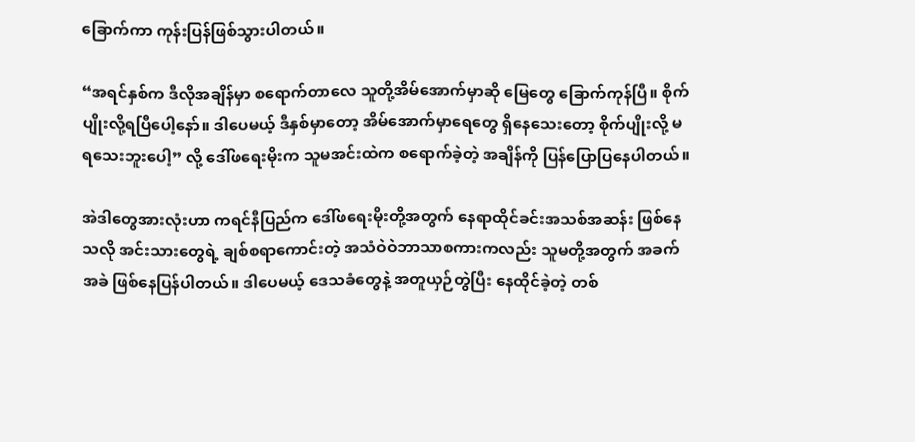ခြောက်ကာ ကုန်းပြန်ဖြစ်သွားပါတယ်။

“အရင်နှစ်က ဒီလိုအချိန်မှာ စရောက်တာလေ သူတို့အိမ်အောက်မှာဆို မြေတွေ ခြောက်ကုန်ပြီ။ စိုက်ပျိုးလို့ရပြီပေါ့နော်။ ဒါပေမယ့် ဒီနှစ်မှာတော့ အိမ်အောက်မှာရေတွေ ရှိနေသေးတော့ စိုက်ပျိုးလို့ မရသေးဘူးပေါ့” လို့ ဒေါ်ဖရေးမိုးက သူမအင်းထဲက စရောက်ခဲ့တဲ့ အချိန်ကို ပြန်ပြောပြနေပါတယ်။

အဲဒါတွေအားလုံးဟာ ကရင်နီပြည်က ဒေါ်ဖရေးမိုးတို့အတွက် နေရာထိုင်ခင်းအသစ်အဆန်း ဖြစ်နေသလို အင်းသားတွေရဲ့ ချစ်စရာကောင်းတဲ့ အသံဝဲဝဲဘာသာစကားကလည်း သူမတို့အတွက် အခက်အခဲ ဖြစ်နေပြန်ပါတယ်။ ဒါပေမယ့် ဒေသခံတွေနဲ့ အတူယှဉ်တွဲပြီး နေထိုင်ခဲ့တဲ့ တစ်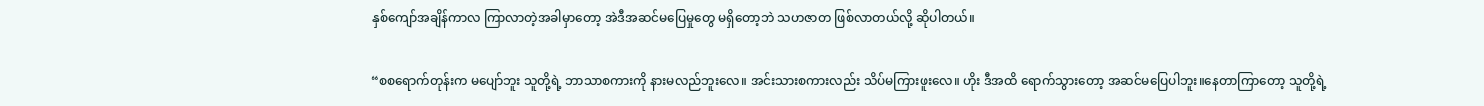နှစ်ကျော်အချိန်ကာလ ကြာလာတဲ့အခါမှာတော့ အဲဒီအဆင်မပြေမှုတွေ မရှိတော့ဘဲ သဟဇာတ ဖြစ်လာတယ်လို့ ဆိုပါတယ်။

“စစရောက်တုန်းက မပျော်ဘူး သူတို့ရဲ့ ဘာသာစကားကို နားမလည်ဘူးလေ။ အင်းသားစကားလည်း သိပ်မကြားဖူးလေ။ ဟိုး ဒီအထိ ရောက်သွားတော့ အဆင်မပြေပါဘူး။နေတာကြာတော့ သူတို့ရဲ့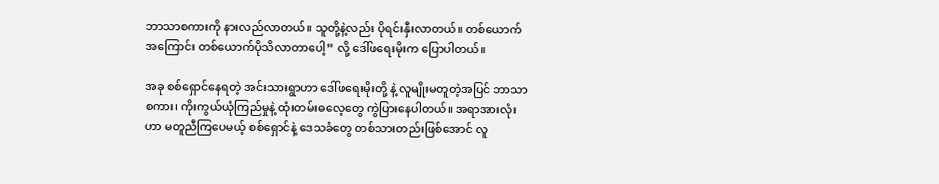ဘာသာစကားကို နားလည်လာတယ်။ သူတို့နဲ့လည်း ပိုရင်းနှီးလာတယ်။ တစ်ယောက်အကြောင်း တစ်ယောက်ပိုသိလာတာပေါ့” လို့ ဒေါ်ဖရေးမိုးက ပြောပါတယ်။

အခု စစ်ရှောင်နေရတဲ့ အင်းသားရွာဟာ ဒေါ်ဖရေးမိုးတို့ နဲ့ လူမျိုးမတူတဲ့အပြင် ဘာသာစကား၊ ကိုးကွယ်ယုံကြည်မှုနဲ့ ထုံးတမ်းဓလေ့တွေ ကွဲပြားနေပါတယ်။ အရာအားလုံးဟာ မတူညီကြပေမယ့် စစ်ရှောင်နဲ့ ဒေသခံတွေ တစ်သားတည်းဖြစ်အောင် လူ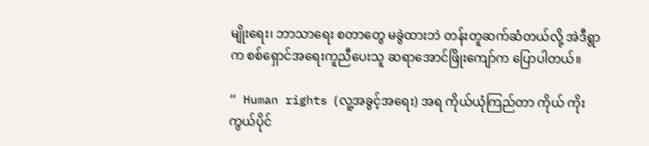မျိုးရေး၊ ဘာသာရေး စတာတွေ မခွဲထားဘဲ တန်းတူဆက်ဆံတယ်လို့ အဲဒီရွာက စစ်ရှောင်အရေးကူညီပေးသူ ဆရာအောင်ဖြိုးကျော်က ပြောပါတယ်။

“ Human rights (လူ့အခွင့်အရေး) အရ ကိုယ်ယုံကြည်တာ ကိုယ် ကိုးကွယ်ပိုင်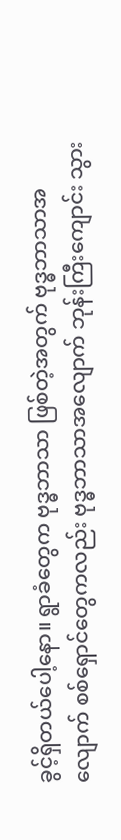ခွင့်ရှိတယ်ပေါ့နော။ ရွာခံတွေက ဗုဒ္ဓဘာသာ ဖြစ်တဲ့အတွက် ဗုဒ္ဓဘာသာအလျောက် စစ်ရှောင်တွေကလည်း ဗုဒ္ဓဘာသာအလျောက် ဘုန်းကြီးကျောင်း သွား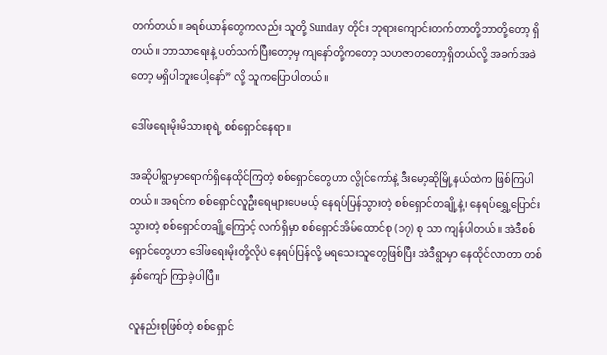တက်တယ်။ ခရစ်ယာန်တွေကလည်း သူတို့ Sunday တိုင်း ဘုရားကျောင်းတက်တာ‌တို့ဘာတို့တော့ ရှိတယ်။ ဘာသာရေးနဲ့ ပတ်သက်ပြီးတော့မှ ကျနော်တို့ကတော့ သဟဇာတတော့ရှိတယ်လို့ အခက်အခဲတော့ မရှိပါဘူးပေါ့နော်” လို့ သူကပြောပါတယ်။

ဒေါ်ဖရေးမိုးမိသားစုရဲ့ စစ်ရှောင်နေရာ။

အဆိုပါရွာမှာရောက်ရှိနေထိုင်ကြတဲ့ စစ်ရှောင်တွေဟာ လွိုင်ကော်နဲ့ ဒီးမော့ဆိုမြို့နယ်ထဲက ဖြစ်ကြပါတယ်။ အရင်က စစ်ရှောင်လူဦးရေများပေမယ့် နေရပ်ပြန်သွားတဲ့ စစ်ရှောင်တချို့နဲ့၊ နေရပ်ရွှေ့ပြောင်းသွားတဲ့ စစ်ရှောင်တချို့ကြောင့် လက်ရှိမှာ စစ်ရှောင်အိမ်ထောင်စု (၁၇) စု သာ ကျန်ပါတယ်။ အဲဒီစစ်ရှောင်တွေဟာ ဒေါ်ဖရေးမိုးတို့လိုပဲ နေရပ်ပြန်လို့ မရသေးသူတွေဖြစ်ပြီး အဲဒီရွာမှာ နေထိုင်လာတာ တစ်နှစ်ကျော် ကြာခဲ့ပါပြီ။

လူနည်းစုဖြစ်တဲ့ စစ်ရှောင်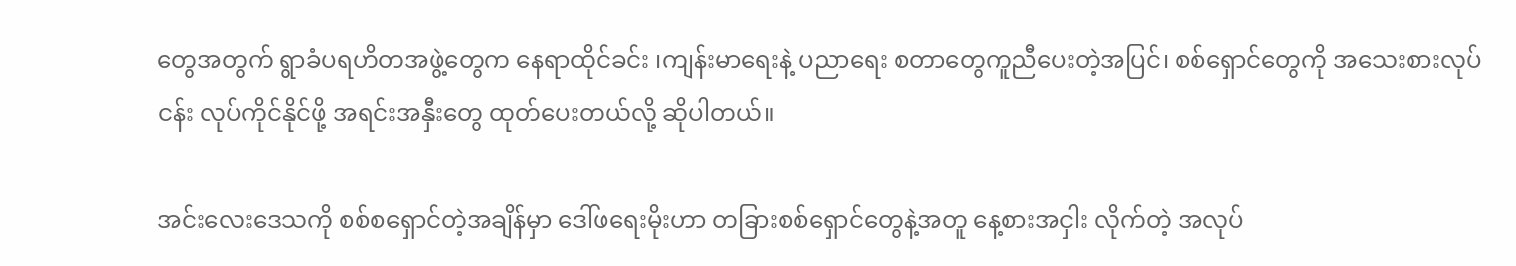တွေအတွက် ရွာခံပရဟိတအဖွဲ့တွေက နေရာထိုင်ခင်း ၊ကျန်းမာရေးနဲ့ ပညာရေး စတာတွေကူညီပေးတဲ့အပြင်၊ စစ်ရှောင်တွေကို အသေးစားလုပ်ငန်း လုပ်ကိုင်နိုင်ဖို့ အရင်းအနှီးတွေ ထုတ်ပေးတယ်လို့ ဆိုပါတယ်။

အင်းလေးဒေသကို စစ်စရှောင်တဲ့အချိန်မှာ ဒေါ်ဖရေးမိုးဟာ တခြားစစ်ရှောင်တွေနဲ့အတူ နေ့စားအငှါး လိုက်တဲ့ အလုပ်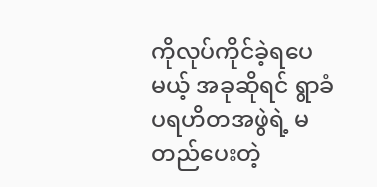ကိုလုပ်ကိုင်ခဲ့ရပေမယ့် အခုဆိုရင် ရွာခံပရဟိတအဖွဲရဲ့ မတည်ပေးတဲ့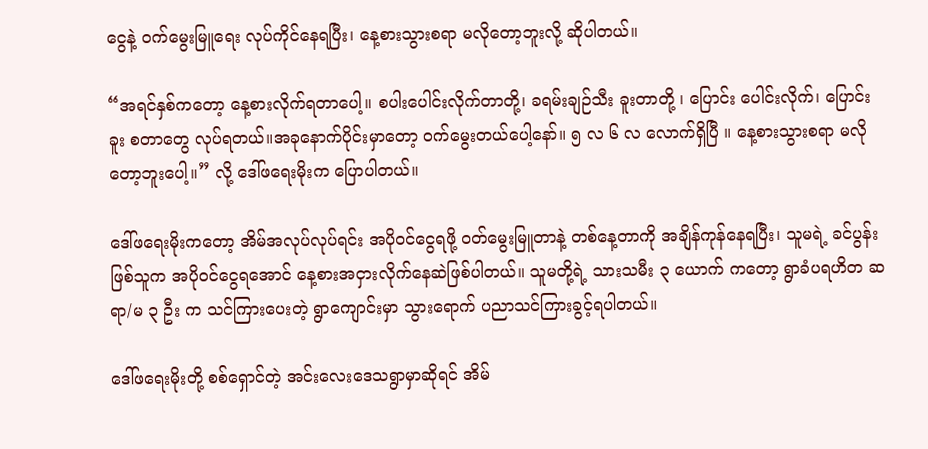ငွေနဲ့ ဝက်မွေးမြူရေး လုပ်ကိုင်နေရပြီး၊ နေ့စားသွားစရာ မလိုတော့ဘူးလို့ ဆိုပါတယ်။

“အရင်နှစ်ကတော့ နေ့စားလိုက်ရတာပေါ့။ စပါးပေါင်းလိုက်တာတို့၊ ခရမ်းချဉ်သီး ခူးတာတို့ ၊ ပြောင်း ပေါင်းလိုက်၊ ပြောင်း ခူး စတာတွေ လုပ်ရတယ်။အခုနောက်ပိုင်းမှာတော့ ဝက်မွေးတယ်ပေါ့နော်။ ၅ လ ၆ လ လောက်ရှိပြီ ။ နေ့စားသွားစရာ မလိုတော့ဘူးပေါ့။” လို့ ဒေါ်ဖရေးမိုးက ပြောပါတယ်။

ဒေါ်ဖရေးမိုးကတော့ အိမ်အလုပ်လုပ်ရင်း အပိုဝင်ငွေရဖို့ ဝတ်မွေးမြူတာနဲ့ တစ်နေ့တာကို အချိန်ကုန်နေရပြီး၊ သူမရဲ့ ခင်ပွန်းဖြစ်သူက အပိုဝင်ငွေရအောင် နေ့စားအငှားလိုက်နေဆဲဖြစ်ပါတယ်။ သူမတို့ရဲ့ သားသမီး ၃ ယောက် ကတော့ ရွာခံပရဟိတ ဆရာ/မ ၃ ဦး က သင်ကြားပေးတဲ့ ရွာကျောင်းမှာ သွားရောက် ပညာသင်ကြားခွင့်ရပါတယ်။

ဒေါ်ဖရေးမိုးတို့ စစ်ရှောင်တဲ့ အင်းလေးဒေသရွာမှာဆိုရင် အိမ်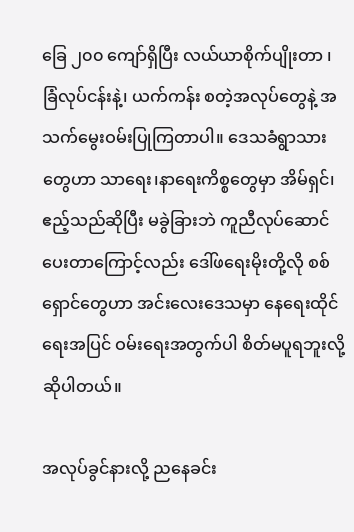ခြေ ၂၀၀ ကျော်ရှိပြီး လယ်ယာစိုက်ပျိုးတာ ၊ ခြံလုပ်ငန်းနဲ့၊ ယက်ကန်း စတဲ့အလုပ်တွေနဲ့ အသက်မွေးဝမ်းပြုကြတာပါ။ ဒေသခံရွာသားတွေဟာ သာရေး၊နာရေးကိစ္စတွေမှာ အိမ်ရှင်၊ ဧည့်သည်ဆိုပြီး မခွဲခြားဘဲ ကူညီလုပ်ဆောင်ပေးတာကြောင့်လည်း ဒေါ်ဖရေးမိုးတို့လို စစ်ရှောင်တွေဟာ အင်းလေးဒေသမှာ နေရေးထိုင်ရေးအပြင် ဝမ်းရေးအတွက်ပါ စိတ်မပူရဘူးလို့ဆိုပါတယ်။

အလုပ်ခွင်နားလို့ ညနေခင်း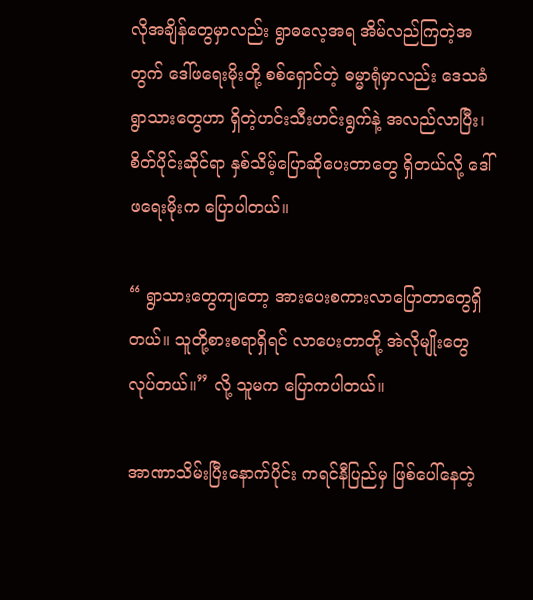လိုအချိန်တွေမှာလည်း ရွာဓလေ့အရ အိမ်လည်ကြတဲ့အတွက် ဒေါ်ဖရေးမိုးတို့ စစ်ရှောင်တဲ့ ဓမ္မာရုံမှာလည်း ဒေသခံရွာသားတွေဟာ ရှိတဲ့ဟင်းသီးဟင်းရွက်နဲ့ အလည်လာပြီး၊ စိတ်ပိုင်းဆိုင်ရာ နှစ်သိမ့်ပြောဆိုပေးတာတွေ ရှိတယ်လို့ ဒေါ်ဖရေးမိုးက ပြောပါတယ်။

“ ရွာသားတွေကျတော့ အားပေးစကားလာပြောတာတွေရှိတယ်။ သူတို့စားစရာရှိရင် လာပေးတာတို့ အဲလိုမျိုးတွေ လုပ်တယ်။” လို့ သူမက ပြောကပါတယ်။

အာဏာသိမ်းပြီးနောက်ပိုင်း ကရင်နီပြည်မှ ဖြစ်ပေါ်နေတဲ့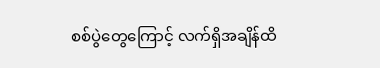စစ်ပွဲတွေကြောင့် လက်ရှိအချိန်ထိ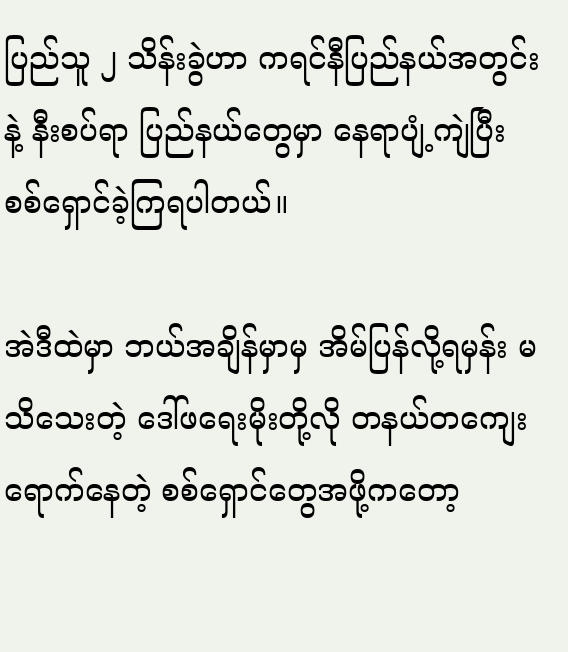ပြည်သူ ၂ သိန်းခွဲဟာ ကရင်နီပြည်နယ်အတွင်းနဲ့ နီးစပ်ရာ ပြည်နယ်တွေမှာ နေရာပျံ့ကျဲပြီး စစ်ရှောင်ခဲ့ကြရပါတယ်။

အဲဒီထဲမှာ ဘယ်အချိန်မှာမှ အိမ်ပြန်လို့ရမှန်း မသိသေးတဲ့ ဒေါ်ဖရေးမိုးတို့လို တနယ်တကျေး ရောက်နေတဲ့ စစ်ရှောင်တွေအဖို့ကတော့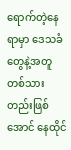ရောက်တဲ့နေရာမှာ ဒေသခံတွေနဲ့အတူ တစ်သားတည်းဖြစ်အောင် နေထိုင်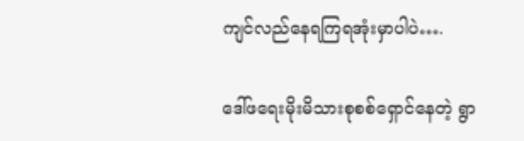ကျင်လည်နေရကြရအုံးမှာပါပဲ….

ဒေါ်ဖရေးမိုးမိသားစုစစ်ရှောင်နေတဲ့ ရွာ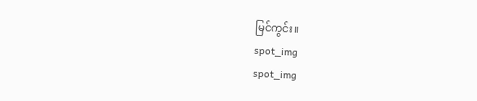မြင်ကွင်း။
spot_img
spot_img